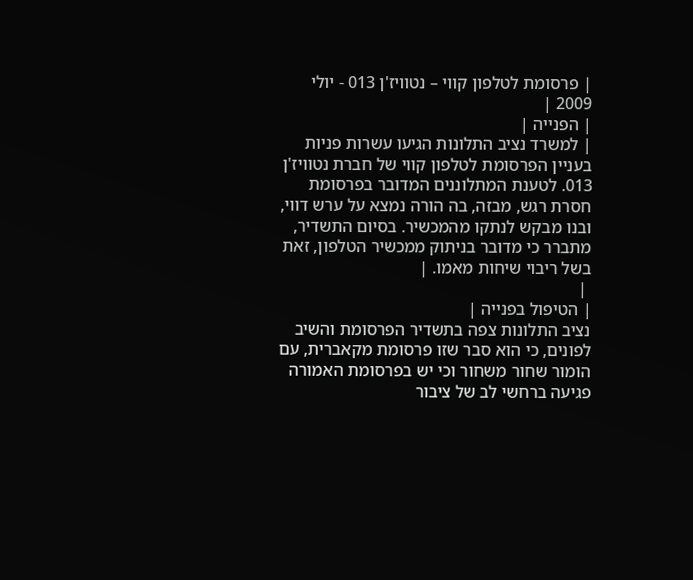| פרסומת לטלפון קווי – נטוויז'ן 013 - יולי 2009 |
| הפנייה |
| למשרד נציב התלונות הגיעו עשרות פניות בעניין הפרסומת לטלפון קווי של חברת נטוויז'ן 013. לטענת המתלוננים המדובר בפרסומת חסרת רגש, מבזה, בה הורה נמצא על ערש דווי, ובנו מבקש לנתקו מהמכשיר. בסיום התשדיר, מתברר כי מדובר בניתוק ממכשיר הטלפון, זאת בשל ריבוי שיחות מאמו. |
 |
| הטיפול בפנייה |
נציב התלונות צפה בתשדיר הפרסומת והשיב לפונים, כי הוא סבר שזו פרסומת מקאברית, עם הומור שחור משחור וכי יש בפרסומת האמורה פגיעה ברחשי לב של ציבור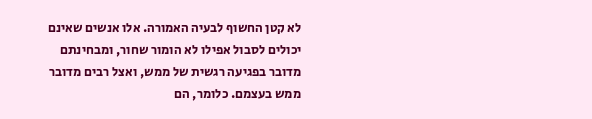לא קטן החשוף לבעיה האמורה. אלו אנשים שאינם יכולים לסבול אפילו לא הומור שחור, ומבחינתם מדובר בפגיעה רגשית של ממש, ואצל רבים מדובר ממש בעצמם. כלומר, הם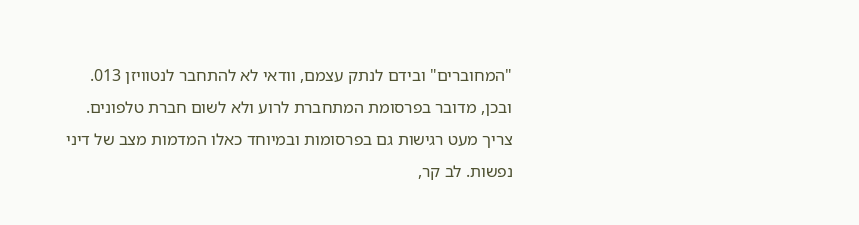"המחוברים" ובידם לנתק עצמם, וודאי לא להתחבר לנטוויזן 013. ובכן, מדובר בפרסומת המתחברת לרוע ולא לשום חברת טלפונים. צריך מעט רגישות גם בפרסומות ובמיוחד כאלו המדמות מצב של דיני נפשות. לב קר,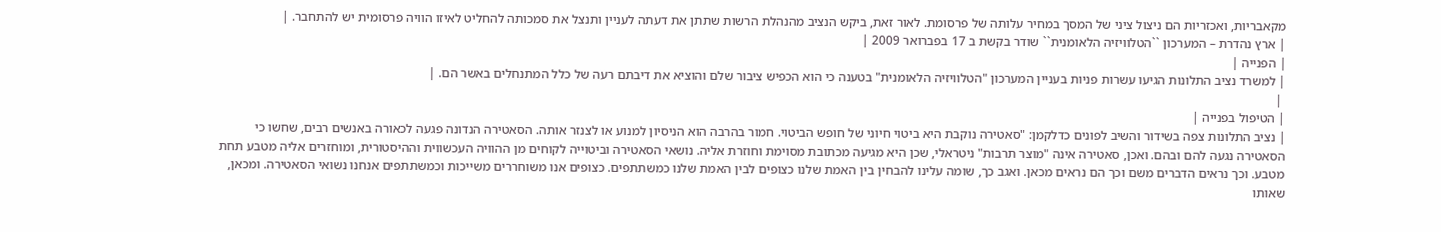מקאבריות, ואכזריות הם ניצול ציני של המסך במחיר עלותה של פרסומת. לאור זאת, ביקש הנציב מהנהלת הרשות שתתן את דעתה לעניין ותנצל את סמכותה להחליט לאיזו הוויה פרסומית יש להתחבר. |
| ארץ נהדרת – המערכון ``הטלוויזיה הלאומנית`` שודר בקשת ב 17 בפברואר 2009 |
| הפנייה |
| למשרד נציב התלונות הגיעו עשרות פניות בעניין המערכון "הטלוויזיה הלאומנית" בטענה כי הוא הכפיש ציבור שלם והוציא את דיבתם רעה של כלל המתנחלים באשר הם. |
 |
| הטיפול בפנייה |
| נציב התלונות צפה בשידור והשיב לפונים כדלקמן: "סאטירה נוקבת היא ביטוי חיוני של חופש הביטוי. חמור בהרבה הוא הניסיון למנוע או לצנזר אותה. הסאטירה הנדונה פגעה לכאורה באנשים רבים, שחשו כי הסאטירה נגעה להם ובהם. ואכן, סאטירה אינה "מוצר תרבות" ניטראלי, שכן היא מגיעה מכתובת מסוימת וחוזרת אליה. נושאי הסאטירה וביטוייה לקוחים מן ההוויה העכשווית וההיסטורית, ומוחזרים אליה מטבע תחת מטבע. וכך נראים הדברים משם וכך הם נראים מכאן. ואגב כך, שומה עלינו להבחין בין האמת שלנו כצופים לבין האמת שלנו כמשתתפים. כצופים אנו משוחררים משייכות וכמשתתפים אנחנו נשואי הסאטירה. ומכאן, שאותו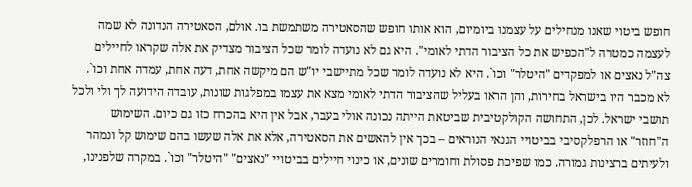חופש ביטוי שאנו מנחילים על עצמנו ביומיום, הוא אותו חופש שהסאטירה משתמשת בו. אולם, הסאטירה הנדונה לא שמה לעצמה כמטרה ל"הכפיש את כל הציבור הדתי לאומי". היא גם לא נועדה לומר שכל הציבור מצדיק את אלה שקראו לחיילים צה"ל נאצים או למפקדים "היטלר" וכו`. היא לא נועדה לומר שכל מתיישבי יו"ש הם מיקשה אחת, דעה אחת, עמדה אחת וכו`. לא מכבר היו בישראל בחירות, והן הראו בעליל שהציבור הדתי לאומי מצא את עצמו במפלגות שונות, עובדה הידועה לך ולי ולכל תושבי ישראל. לכן, התחושה הקולקטיבית שביטאת הייתה נכונה אולי בעבר, אבל אין היא בהכרח כזו גם כיום. השימוש ה"חוזר" או הרפלקסיבי בביטויי הגנאי הנוראים – בכך אין להאשים את הסאטירה, אלא את אלה שעשו בהם שימוש קל ונמהר ולעיתים ברצינות גמורה. כמו שפיכת פסולת וחומרים שונים, או כינוי חיילים בביטויי "נאצים" "היטלר" וכו`. במקרה שלפנינו,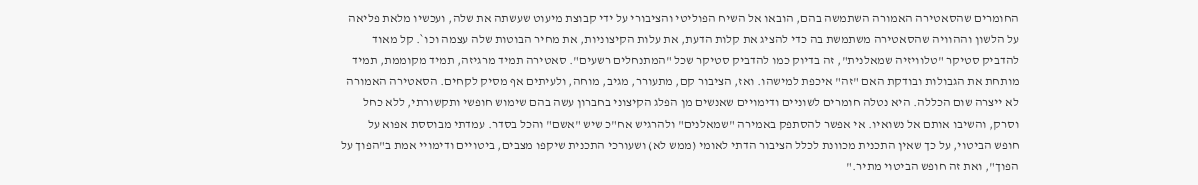החומרים שהסאטירה האמורה השתמשה בהם, הובאו אל השיח הפוליטי והציבורי על ידי קבוצת מיעוט שעשתה את שלה, ועכשיו מלאת פליאה על הלשון וההוויה שהסאטירה משתמשת בה כדי להציג את קלות הדעת, את עלות הקיצוניות, את מחיר הבוטות שלה עצמה וכו`. קל מאוד להדביק סטיקר "טלוויזיה שמאלנית", זה בדיוק כמו להדביק סטיקר שכל "המתנחלים רשעים". סאטירה תמיד מרגיזה, תמיד מקוממת, תמיד מותחת את הגבולות ובודקת האם "זה" איכפת למישהו. ואז, הציבור קם, מתעורר, מגיב, מוחה, ולעיתים אף מסיק לקחים. הסאטירה האמורה לא ייצרה שום הכללה. היא נטלה חומרים לשוניים ודימויים שאנשים מן הפלג הקיצוני בחברון עשה בהם שימוש חופשי ותקשורתי, ללא כחל וסרק, והשיבו אותם אל נשואיו. אי אפשר להסתפק באמירה "שמאלנים" ולהרגיש אח"כ שיש "אשם" והכל בסדר. עמדתי מבוססת אפוא על חופש הביטוי, על כך שאין התכנית מכוונת לכלל הציבור הדתי לאומי (ממש לא) ושעורכי התכנית שיקפו מצבים, ביטויים ודימויי אמת ב"הפוך על הפוך", ואת זה חופש הביטוי מתיר."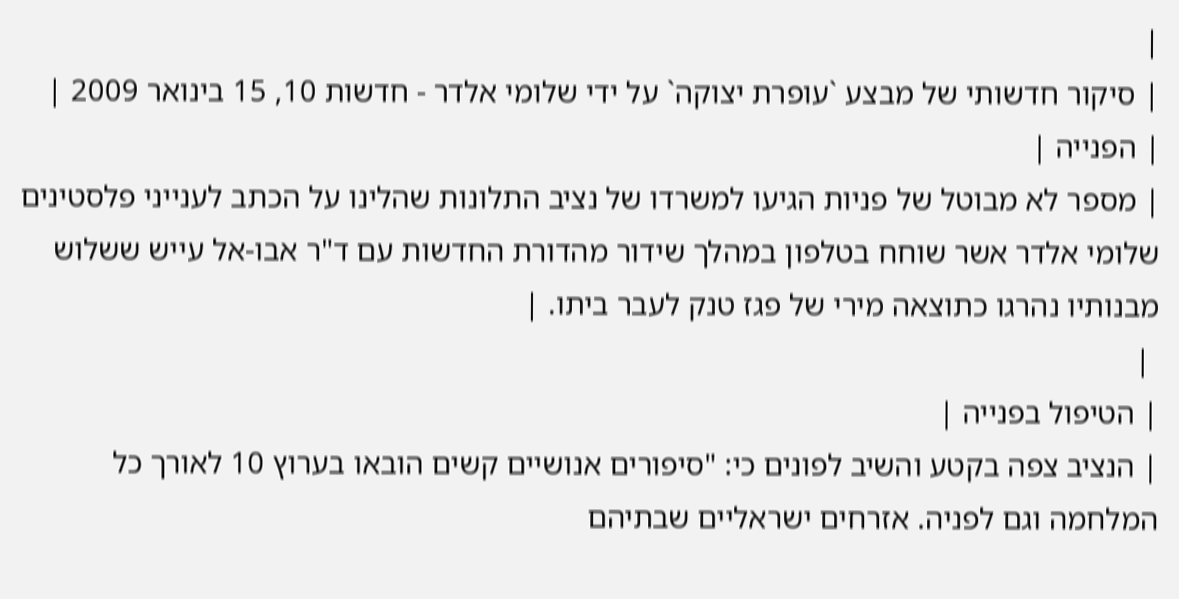|
| סיקור חדשותי של מבצע `עופרת יצוקה` על ידי שלומי אלדר - חדשות 10, 15 בינואר 2009 |
| הפנייה |
| מספר לא מבוטל של פניות הגיעו למשרדו של נציב התלונות שהלינו על הכתב לענייני פלסטינים שלומי אלדר אשר שוחח בטלפון במהלך שידור מהדורת החדשות עם ד"ר אבו-אל עייש ששלוש מבנותיו נהרגו כתוצאה מירי של פגז טנק לעבר ביתו. |
 |
| הטיפול בפנייה |
| הנציב צפה בקטע והשיב לפונים כי: "סיפורים אנושיים קשים הובאו בערוץ 10 לאורך כל המלחמה וגם לפניה. אזרחים ישראליים שבתיהם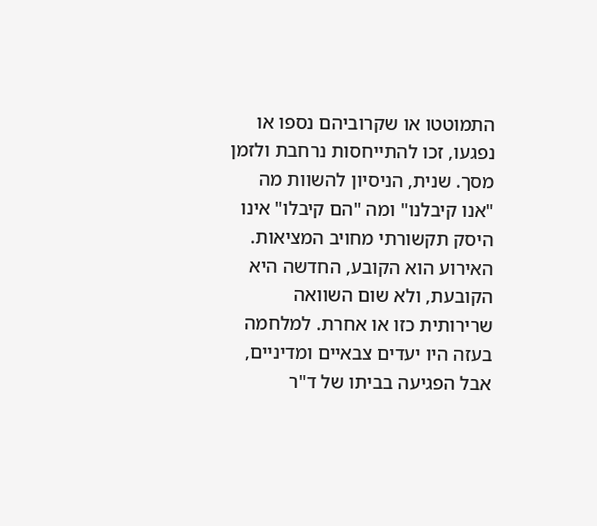התמוטטו או שקרוביהם נספו או נפגעו, זכו להתייחסות נרחבת ולזמן מסך. שנית, הניסיון להשוות מה "אנו קיבלנו" ומה "הם קיבלו" אינו היסק תקשורתי מחויב המציאות. האירוע הוא הקובע, החדשה היא הקובעת, ולא שום השוואה שרירותית כזו או אחרת. למלחמה בעזה היו יעדים צבאיים ומדיניים, אבל הפגיעה בביתו של ד"ר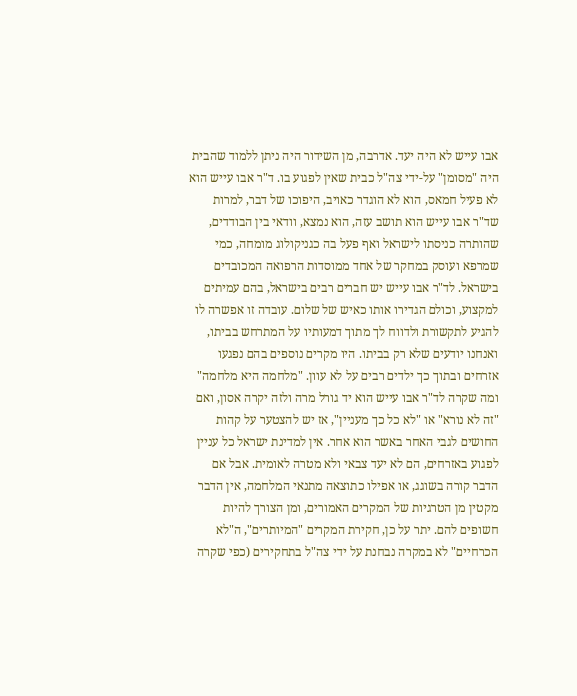אבו עייש לא היה יעד. אדרבה, מן השידור היה ניתן ללמוד שהבית היה "מסומן" על-ידי צה"ל כבית שאין לפגוע בו. ד"ר אבו עייש הוא לא פעיל חמאס, הוא לא הוגדר כאויב, היפוכו של דבר, למרות שד"ר אבו עייש הוא תושב עזה, הוא נמצא, וודאי בין הבודדים, שהותרה כניסתו לישראל ואף פעל בה כגניקולוג מומחה, כמי שמרפא ועוסק במחקר של אחד ממוסדות הרפואה המכובדים בישראל. לד"ר אבו עייש יש חברים רבים בישראל, בהם עמיתים למקצוע, וכולם הגדירו אותו כאיש של שלום. עובדה זו אפשרה לו להגיע לתקשורת ולדווח לך מתוך דמעותיו על המתרחש בביתו, ואנחנו יודעים שלא רק בביתו. היו מקרים נוספים בהם נפגעו אזרחים ובתוך כך ילדים רבים על לא עוון. "מלחמה היא מלחמה" ומה שקרה לד"ר אבו עייש הוא יד גורל מרה ולזה יקרה אסון, ואם "זה לא נורא" או "לא כל כך מעניין", אז יש להצטער על קהות החושים לגבי האחר באשר הוא אחר. אין למדינת ישראל כל עניין לפגוע באזרחים, הם לא יעד צבאי ולא מטרה לאומית. אבל אם הדבר קורה בשוגג, או אפילו כתוצאה מתנאי המלחמה, אין הדבר מקטין מן הטרגיות של המקרים האמורים, ומן הצורך להיות חשופים להם. יתר על כן, חקירת המקרים "המיותרים", ה"לא הכרחיים" לא במקרה נבחנת על ידי צה"ל בתחקירים (כפי שקרה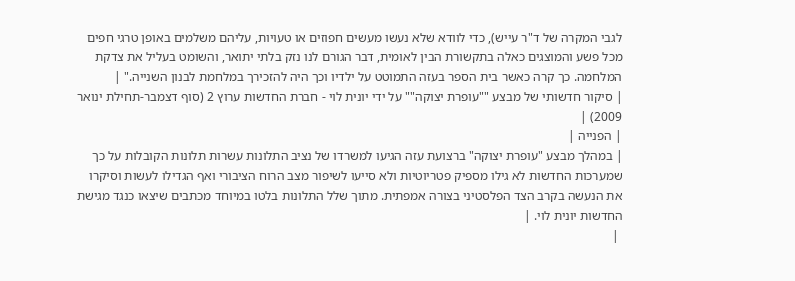לגבי המקרה של ד"ר עייש), כדי לוודא שלא נעשו מעשים חפוזים או טעויות, עליהם משלמים באופן טרגי חפים מכל פשע והמוצגים כאלה בתקשורת הבין לאומית, דבר הגורם לנו נזק בלתי יתואר, והשומט בעליל את צדקת המלחמה. כך קרה כאשר בית הספר בעזה התמוטט על ילדיו וכך היה להזכירך במלחמת לבנון השנייה." |
| סיקור חדשותי של מבצע ""עופרת יצוקה"" על ידי יונית לוי - חברת החדשות ערוץ 2 (סוף דצמבר-תחילת ינואר 2009) |
| הפנייה |
| במהלך מבצע "עופרת יצוקה" ברצועת עזה הגיעו למשרדו של נציב התלונות עשרות תלונות הקובלות על כך שמערכות החדשות לא גילו מספיק פטריוטיות ולא סייעו לשיפור מצב הרוח הציבורי ואף הגדילו לעשות וסיקרו את הנעשה בקרב הצד הפלסטיני בצורה אמפתית. מתוך שלל התלונות בלטו במיוחד מכתבים שיצאו כנגד מגישת החדשות יונית לוי. |
 |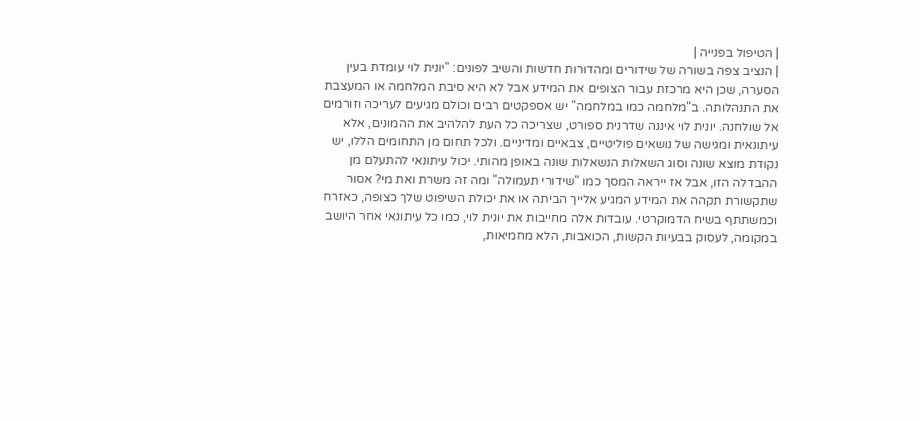| הטיפול בפנייה |
| הנציב צפה בשורה של שידורים ומהדורות חדשות והשיב לפונים: "יונית לוי עומדת בעין הסערה, שכן היא מרכזת עבור הצופים את המידע אבל לא היא סיבת המלחמה או המעצבת את התנהלותה. ב"מלחמה כמו במלחמה" יש אספקטים רבים וכולם מגיעים לעריכה וזורמים אל שולחנה. יונית לוי איננה שדרנית ספורט, שצריכה כל העת להלהיב את ההמונים, אלא עיתונאית ומגישה של נושאים פוליטיים, צבאיים ומדיניים. ולכל תחום מן התחומים הללו, יש נקודת מוצא שונה וסוג השאלות הנשאלות שונה באופן מהותי. יכול עיתונאי להתעלם מן ההבדלה הזו, אבל אז ייראה המסך כמו "שידורי תעמולה" ומה זה משרת ואת מי? אסור שתקשורת תקהה את המידע המגיע אלייך הביתה או את יכולת השיפוט שלך כצופה, כאזרח וכמשתתף בשיח הדמוקרטי. עובדות אלה מחייבות את יונית לוי, כמו כל עיתונאי אחר היושב במקומה, לעסוק בבעיות הקשות, הכואבות, הלא מחמיאות,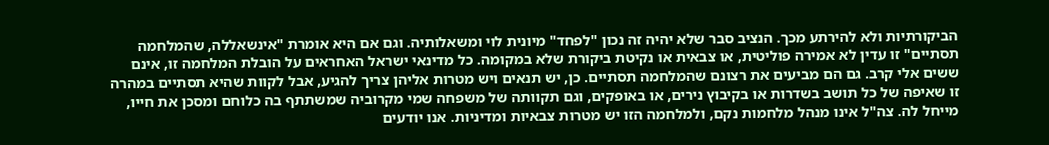הביקורתיות ולא להירתע מכך. הנציב סבר שלא יהיה זה נכון "לפחד" מיונית לוי ומשאלותיה. וגם אם היא אומרת "אינשאללה, שהמלחמה תסתיים" זו עדין לא אמירה פוליטית, או צבאית או נקיטת ביקורת שלא במקומה. כל מדינאי ישראל האחראים על הובלת המלחמה זו, אינם ששים אלי קרב. גם הם מביעים את רצונם שהמלחמה תסתיים. כן, יש תנאים ויש מטרות אליהן צריך להגיע, אבל לקוות שהיא תסתיים במהרה זו שאיפה של כל תושב בשדרות או בקיבוץ נירים, או באופקים, וגם תקוותה של משפחה שמי מקרוביה שמשתתף בה כלוחם ומסכן את חייו, מייחל לה. צה"ל אינו מנהל מלחמות נקם, ולמלחמה הזו יש מטרות צבאיות ומדיניות. אנו יודעים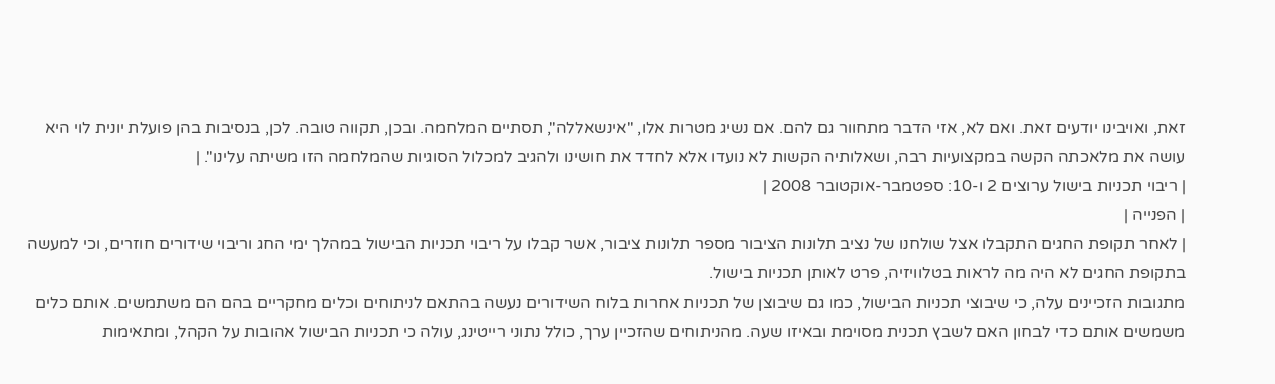זאת, ואויבינו יודעים זאת. ואם לא, אזי הדבר מתחוור גם להם. אם נשיג מטרות אלו, "אינשאללה", תסתיים המלחמה. ובכן, תקווה טובה. לכן, בנסיבות בהן פועלת יונית לוי היא עושה את מלאכתה הקשה במקצועיות רבה, ושאלותיה הקשות לא נועדו אלא לחדד את חושינו ולהגיב למכלול הסוגיות שהמלחמה הזו משיתה עלינו". |
| ריבוי תכניות בישול ערוצים 2 ו-10: ספטמבר-אוקטובר 2008 |
| הפנייה |
| לאחר תקופת החגים התקבלו אצל שולחנו של נציב תלונות הציבור מספר תלונות ציבור, אשר קבלו על ריבוי תכניות הבישול במהלך ימי החג וריבוי שידורים חוזרים, וכי למעשה בתקופת החגים לא היה מה לראות בטלוויזיה, פרט לאותן תכניות בישול.
מתגובות הזכיינים עלה, כי שיבוצי תכניות הבישול, כמו גם שיבוצן של תכניות אחרות בלוח השידורים נעשה בהתאם לניתוחים וכלים מחקריים בהם הם משתמשים. אותם כלים משמשים אותם כדי לבחון האם לשבץ תכנית מסוימת ובאיזו שעה. מהניתוחים שהזכיין ערך, כולל נתוני רייטינג, עולה כי תכניות הבישול אהובות על הקהל, ומתאימות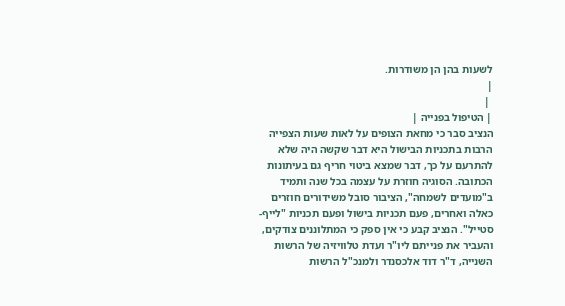לשעות בהן הן משודרות.
|
 |
| הטיפול בפנייה |
הנציב סבר כי מחאת הצופים על לאות שעות הצפייה הרבות בתכניות הבישול היא דבר שקשה היה שלא להתרעם על כך, דבר שמצא ביטוי חריף גם בעיתונות הכתובה. הסוגיה חוזרת על עצמה בכל שנה ותמיד ב"מועדים לשמחה", הציבור סובל משידורים חוזרים כאלה ואחרים, פעם תכניות בישול ופעם תכניות "לייף-סטייל". הנציב קבע כי אין ספק כי המתלוננים צודקים, והעביר את פנייתם ליו"ר ועדת טלוויזיה של הרשות השנייה, ד"ר דוד אלכסנדר ולמנכ"ל הרשות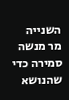השנייה מר מנשה סמירה כדי שהנושא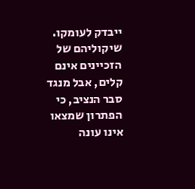ייבדק לעומקו. שיקוליהם של הזכיינים אינם קלים, אבל מנגד סבר הנציב, כי הפתרון שמצאו אינו עונה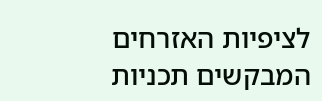לציפיות האזרחים המבקשים תכניות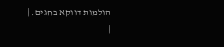הולמות דווקא בחגים. |
|